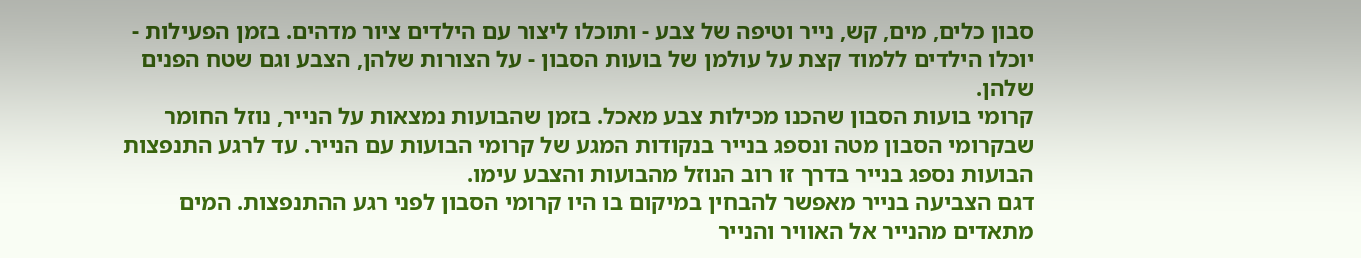סבון כלים, מים, קש, נייר וטיפה של צבע - ותוכלו ליצור עם הילדים ציור מדהים. בזמן הפעילות - יוכלו הילדים ללמוד קצת על עולמן של בועות הסבון - על הצורות שלהן, הצבע וגם שטח הפנים שלהן.
קרומי בועות הסבון שהכנו מכילות צבע מאכל. בזמן שהבועות נמצאות על הנייר, נוזל החומר שבקרומי הסבון מטה ונספג בנייר בנקודות המגע של קרומי הבועות עם הנייר. עד לרגע התנפצות הבועות נספג בנייר בדרך זו רוב הנוזל מהבועות והצבע עימו.
דגם הצביעה בנייר מאפשר להבחין במיקום בו היו קרומי הסבון לפני רגע ההתנפצות. המים מתאדים מהנייר אל האוויר והנייר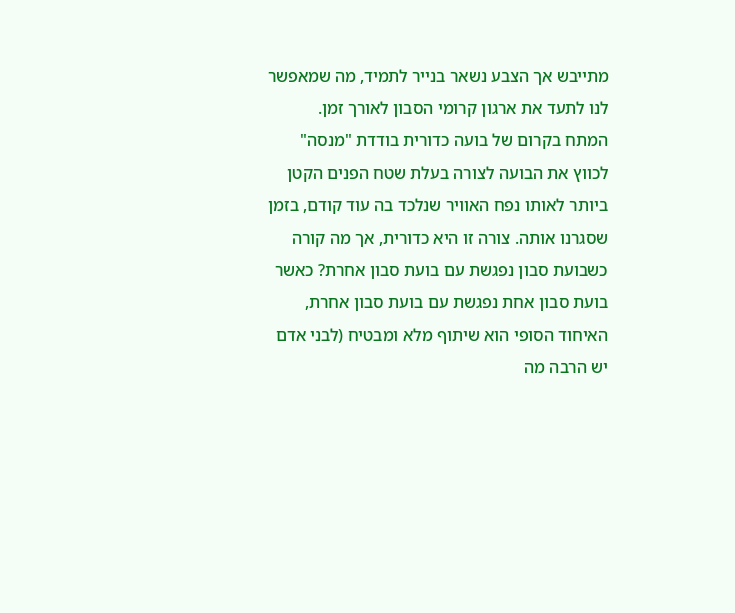מתייבש אך הצבע נשאר בנייר לתמיד, מה שמאפשר לנו לתעד את ארגון קרומי הסבון לאורך זמן.
המתח בקרום של בועה כדורית בודדת "מנסה" לכווץ את הבועה לצורה בעלת שטח הפנים הקטן ביותר לאותו נפח האוויר שנלכד בה עוד קודם, בזמן שסגרנו אותה. צורה זו היא כדורית, אך מה קורה כשבועת סבון נפגשת עם בועת סבון אחרת? כאשר בועת סבון אחת נפגשת עם בועת סבון אחרת, האיחוד הסופי הוא שיתוף מלא ומבטיח (לבני אדם יש הרבה מה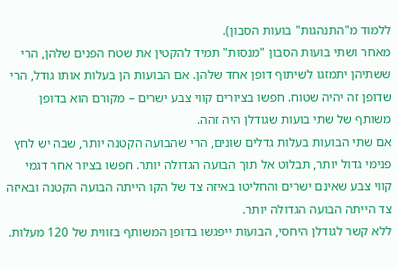ללמוד מ"התנהגות" בועות הסבון).
מאחר ושתי בועות הסבון "מנסות" תמיד להקטין את שטח הפנים שלהן, הרי ששתיהן יתמזגו לשיתוף דופן אחד שלהן. אם הבועות הן בעלות אותו גודל, הרי שדופן זה יהיה שטוח. חפשו בציורים קווי צבע ישרים – מקורם הוא בדופן משותף של שתי בועות שגודלן היה זהה.
אם שתי הבועות בעלות גדלים שונים, הרי שהבועה הקטנה יותר, שבה יש לחץ פנימי גדול יותר, תבלוט אל תוך הבועה הגדולה יותר. חפשו בציור אחר דגמי קווי צבע שאינם ישרים והחליטו באיזה צד של הקו הייתה הבועה הקטנה ובאיזה צד הייתה הבועה הגדולה יותר.
ללא קשר לגודלן היחסי, הבועות ייפגשו בדופן המשותף בזווית של 120 מעלות.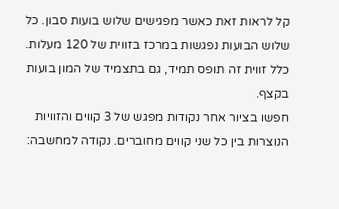קל לראות זאת כאשר מפגישים שלוש בועות סבון. כל שלוש הבועות נפגשות במרכז בזווית של 120 מעלות. כלל זווית זה תופס תמיד, גם בתצמיד של המון בועות בקצף.
חפשו בציור אחר נקודות מפגש של 3 קווים והזוויות הנוצרות בין כל שני קווים מחוברים. נקודה למחשבה: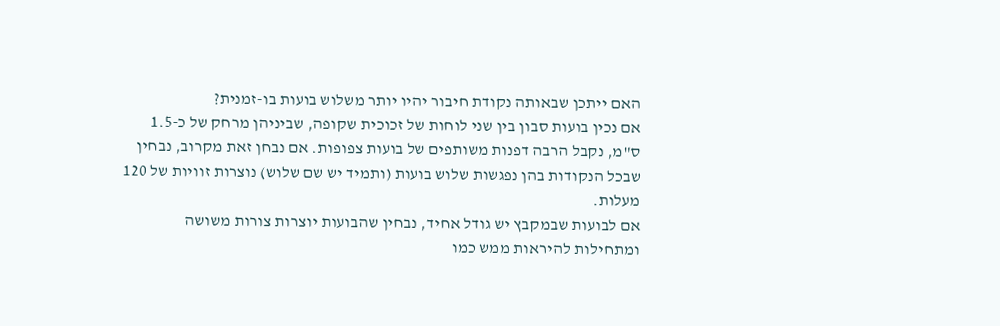האם ייתכן שבאותה נקודת חיבור יהיו יותר משלוש בועות בו-זמנית?
אם נכין בועות סבון בין שני לוחות של זכוכית שקופה, שביניהן מרחק של כ-1.5 ס"מ, נקבל הרבה דפנות משותפים של בועות צפופות. אם נבחן זאת מקרוב, נבחין שבכל הנקודות בהן נפגשות שלוש בועות (ותמיד יש שם שלוש) נוצרות זוויות של 120 מעלות.
אם לבועות שבמקבץ יש גודל אחיד, נבחין שהבועות יוצרות צורות משושה ומתחילות להיראות ממש כמו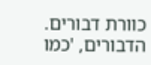כוורת דבורים. הדבורים, 'כמו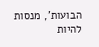הבועות', מנסות להיות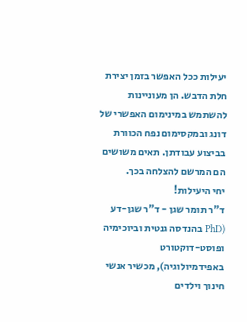יעילות ככל האפשר בזמן יצירת חלת הדבש. הן מעוניינות להשתמש במינימום האפשרי של דונג ובמקסימום נפח הכוורת בביצוע עבודתן. תאים משושים הם המרשם להצלחה בכך.
יחי היעילות!
ד"ר תומר שגן - ד"ר שגן-דע (PhD בהנדסה גנטית וביוכימיה ופוסט-דוקטורט באפידמיולוגיה), מכשיר אנשי חינוך וילדים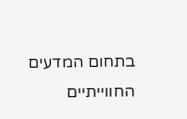בתחום המדעים החווייתיים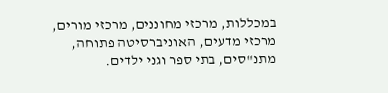במכללות, מרכזי מחוננים, מרכזי מורים, מרכזי מדעים, האוניברסיטה פתוחה, מתנ"סים, בתי ספר וגני ילדים.